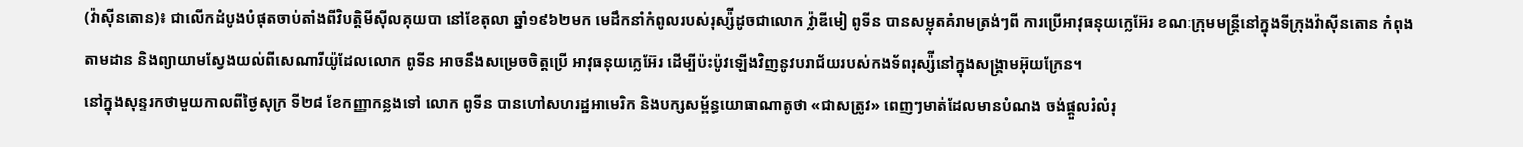(វ៉ាស៊ីនតោន)៖ ជាលើកដំបូងបំផុតចាប់តាំងពីវិបត្តិមីស៊ីលគុយបា នៅខែតុលា ឆ្នាំ១៩៦២មក មេដឹកនាំកំពូលរបស់រុស្ស៉ីដូចជាលោក វ្ល៉ាឌីមៀ ពូទីន បានសម្លុតគំរាមត្រង់ៗពី ការប្រើអាវុធនុយក្លេអ៊ែរ ខណៈក្រុមមន្ត្រីនៅក្នុងទីក្រុងវ៉ាស៊ីនតោន កំពុងតាមដាន និងព្យាយាមស្វែងយល់ពីសេណារីយ៉ូដែលលោក ពូទីន អាចនឹងសម្រេចចិត្តប្រើ អាវុធនុយក្លេអ៊ែរ ដើម្បីប៉ះប៉ូវឡើងវិញនូវបរាជ័យរបស់កងទ័ពរុស្ស៉ីនៅក្នុងសង្រ្គាមអ៊ុយក្រែន។
នៅក្នុងសុន្ទរកថាមួយកាលពីថ្ងៃសុក្រ ទី២៨ ខែកញ្ញាកន្លងទៅ លោក ពូទីន បានហៅសហរដ្ឋអាមេរិក និងបក្សសម្ព័ន្ធយោធាណាតូថា «ជាសត្រូវ» ពេញៗមាត់ដែលមានបំណង ចង់ផ្ដួលរំលំរុ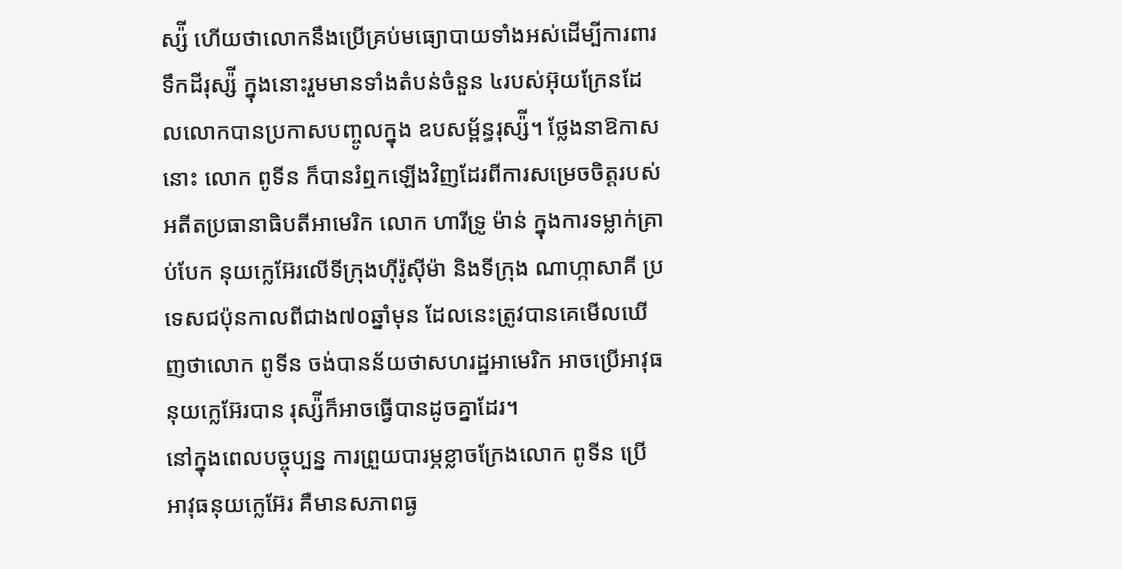ស្ស៉ី ហើយថាលោកនឹងប្រើគ្រប់មធ្យោបាយទាំងអស់ដើម្បីការពារទឹកដីរុស្ស៉ី ក្នុងនោះរួមមានទាំងតំបន់ចំនួន ៤របស់អ៊ុយក្រែនដែលលោកបានប្រកាសបញ្ចូលក្នុង ឧបសម្ព័ន្ធរុស្ស៉ី។ ថ្លែងនាឱកាសនោះ លោក ពូទីន ក៏បានរំឮកឡើងវិញដែរពីការសម្រេចចិត្តរបស់អតីតប្រធានាធិបតីអាមេរិក លោក ហារីទ្រូ ម៉ាន់ ក្នុងការទម្លាក់គ្រាប់បែក នុយក្លេអ៊ែរលើទីក្រុងហ៊ីរ៉ូស៊ីម៉ា និងទីក្រុង ណាហ្កាសាគី ប្រទេសជប៉ុនកាលពីជាង៧០ឆ្នាំមុន ដែលនេះត្រូវបានគេមើលឃើញថាលោក ពូទីន ចង់បានន័យថាសហរដ្ឋអាមេរិក អាចប្រើអាវុធនុយក្លេអ៊ែរបាន រុស្ស៉ីក៏អាចធ្វើបានដូចគ្នាដែរ។
នៅក្នុងពេលបច្ចុប្បន្ន ការព្រួយបារម្ភខ្លាចក្រែងលោក ពូទីន ប្រើអាវុធនុយក្លេអ៊ែរ គឺមានសភាពធ្ង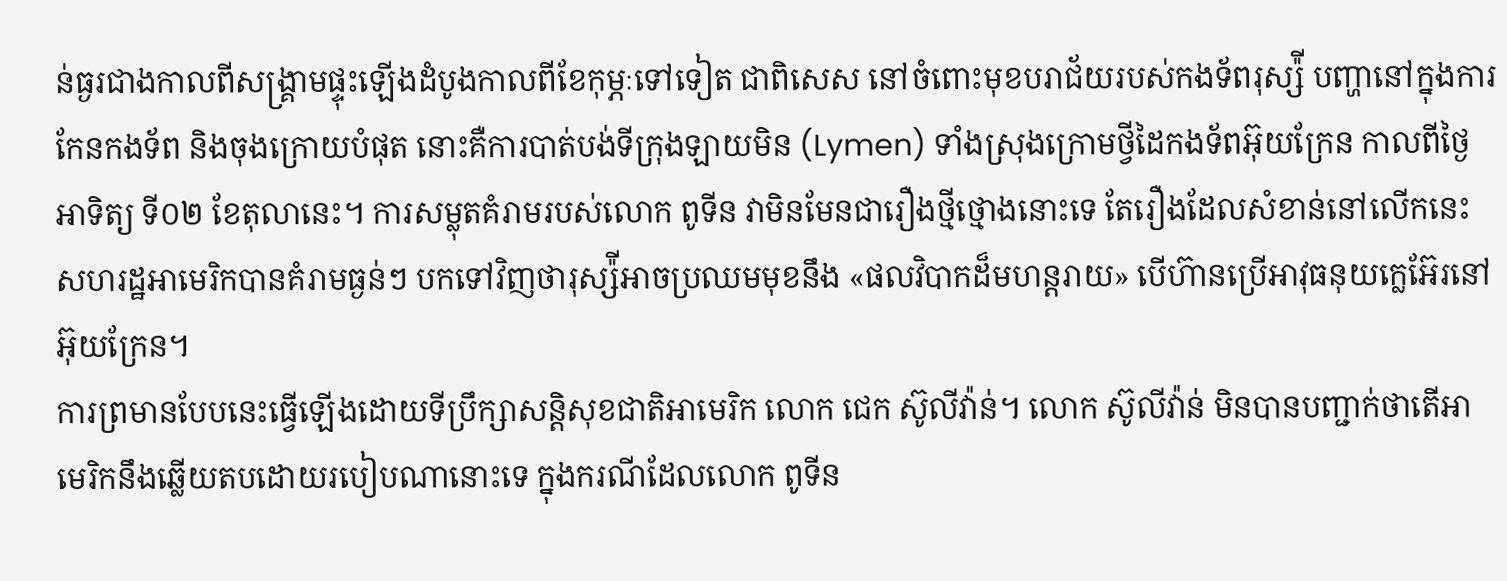ន់ធ្ងរជាងកាលពីសង្រ្គាមផ្ទុះឡើងដំបូងកាលពីខែកុម្ភៈទៅទៀត ជាពិសេស នៅចំពោះមុខបរាជ័យរបស់កងទ័ពរុស្ស៉ី បញ្ហានៅក្នុងការកែនកងទ័ព និងចុងក្រោយបំផុត នោះគឺការបាត់បង់ទីក្រុងឡាយមិន (Lymen) ទាំងស្រុងក្រោមថ្វីដៃកងទ័ពអ៊ុយក្រែន កាលពីថ្ងៃអាទិត្យ ទី០២ ខែតុលានេះ។ ការសម្លុតគំរាមរបស់លោក ពូទីន វាមិនមែនជារឿងថ្មីថ្មោងនោះទេ តែរឿងដែលសំខាន់នៅលើកនេះ សហរដ្ឋអាមេរិកបានគំរាមធ្ងន់ៗ បកទៅវិញថារុស្ស៉ីអាចប្រឈមមុខនឹង «ផលវិបាកដ៏មហន្តរាយ» បើហ៊ានប្រើអាវុធនុយក្លេអ៊ែរនៅអ៊ុយក្រែន។
ការព្រមានបែបនេះធ្វើឡើងដោយទីប្រឹក្សាសន្តិសុខជាតិអាមេរិក លោក ជេក ស៊ូលីវ៉ាន់។ លោក ស៊ូលីវ៉ាន់ មិនបានបញ្ជាក់ថាតើអាមេរិកនឹងឆ្លើយតបដោយរបៀបណានោះទេ ក្នុងករណីដែលលោក ពូទីន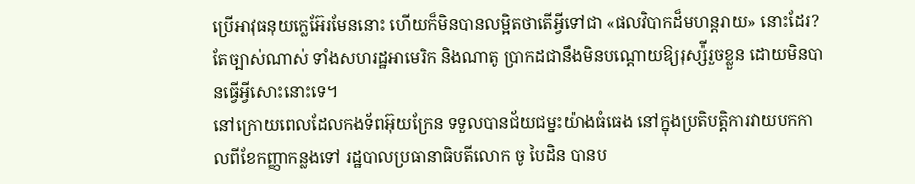ប្រើអាវុធនុយក្លេអ៊ែរមែននោះ ហើយក៏មិនបានលម្អិតថាតើអ្វីទៅជា «ផលវិបាកដ៏មហន្តរាយ» នោះដែរ? តែច្បាស់ណាស់ ទាំងសហរដ្ឋអាមេរិក និងណាតូ ប្រាកដជានឹងមិនបណ្ដោយឱ្យរុស្ស៉ីរួចខ្លួន ដោយមិនបានធ្វើអ្វីសោះនោះទេ។
នៅក្រោយពេលដែលកងទ័ពអ៊ុយក្រែន ទទួលបានជ័យជម្នះយ៉ាងធំធេង នៅក្នុងប្រតិបត្តិការវាយបកកាលពីខែកញ្ញាកន្លងទៅ រដ្ឋបាលប្រធានាធិបតីលោក ចូ បៃដិន បានប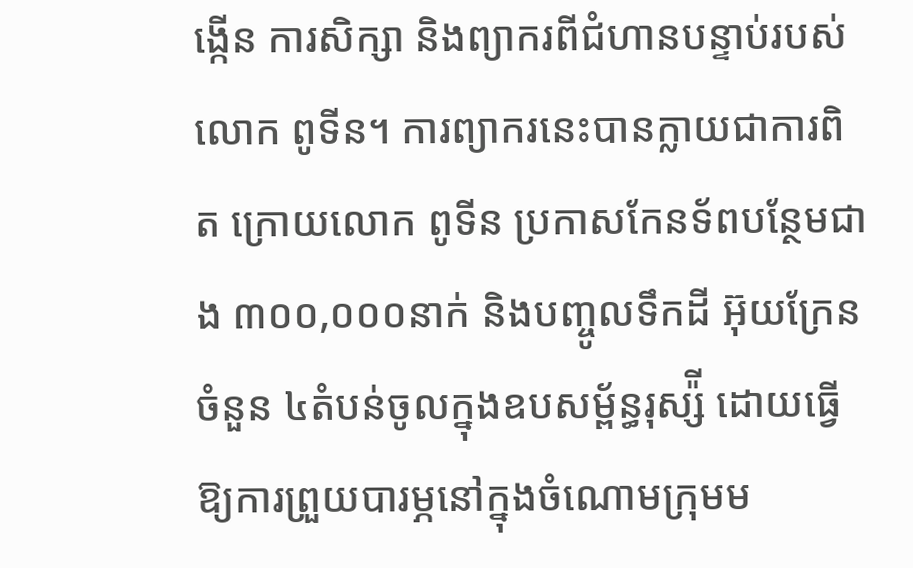ង្កើន ការសិក្សា និងព្យាករពីជំហានបន្ទាប់របស់លោក ពូទីន។ ការព្យាករនេះបានក្លាយជាការពិត ក្រោយលោក ពូទីន ប្រកាសកែនទ័ពបន្ថែមជាង ៣០០,០០០នាក់ និងបញ្ចូលទឹកដី អ៊ុយក្រែនចំនួន ៤តំបន់ចូលក្នុងឧបសម្ព័ន្ធរុស្ស៉ី ដោយធ្វើឱ្យការព្រួយបារម្ភនៅក្នុងចំណោមក្រុមម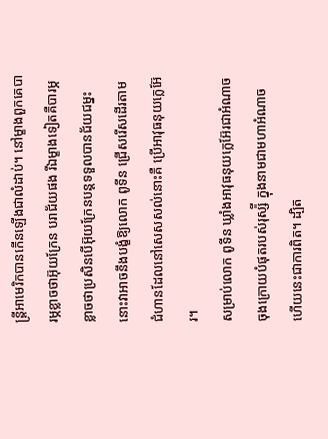ន្ត្រីអាមេរិកបានកើនឡើងជាលំដាប់។ នៅម្ខាងពួកគេបារម្ភខ្លាចថាអ៊ុយក្រែន បរាជ័យផង រីឯម្ខាងទៀតគឺបារម្ភខ្លាចថាប្រសិនបើអ៊ុយក្រែនបន្តទទួលបានជ័យជម្នះ នោះវាអាចនឹងបង្ខំឱ្យលោក ពូទីន ជ្រើសរើសដើរតាមជំហានដែលនៅសេសសល់នោះគឺ ប្រើអាវុធនុយក្លេអ៊ែរ។
សម្រាប់លោក ពូទីន ឃ្លាំងអាវុធនុយក្លេអ៊ែរជាអំណាចចុងក្រោយបំផុតរបស់រុស្ស៉ី ក្នុងនាមជាមហាអំណាច ហើយនេះជាការពិត។ ដ្បិត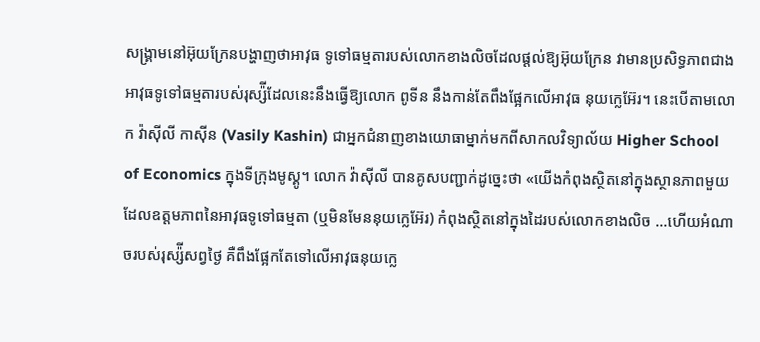សង្រ្គាមនៅអ៊ុយក្រែនបង្ហាញថាអាវុធ ទូទៅធម្មតារបស់លោកខាងលិចដែលផ្ដល់ឱ្យអ៊ុយក្រែន វាមានប្រសិទ្ធភាពជាងអាវុធទូទៅធម្មតារបស់រុស្ស៉ីដែលនេះនឹងធ្វើឱ្យលោក ពូទីន នឹងកាន់តែពឹងផ្អែកលើអាវុធ នុយក្លេអ៊ែរ។ នេះបើតាមលោក វ៉ាស៊ីលី កាស៊ីន (Vasily Kashin) ជាអ្នកជំនាញខាងយោធាម្នាក់មកពីសាកលវិទ្យាល័យ Higher School of Economics ក្នុងទីក្រុងមូស្គូ។ លោក វ៉ាស៊ីលី បានគូសបញ្ជាក់ដូច្នេះថា «យើងកំពុងស្ថិតនៅក្នុងស្ថានភាពមួយដែលឧត្តមភាពនៃអាវុធទូទៅធម្មតា (ឬមិនមែននុយក្លេអ៊ែរ) កំពុងស្ថិតនៅក្នុងដៃរបស់លោកខាងលិច ...ហើយអំណាចរបស់រុស្ស៉ីសព្វថ្ងៃ គឺពឹងផ្អែកតែទៅលើអាវុធនុយក្លេ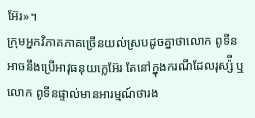អ៊ែរ»។
ក្រុមអ្នកវិភាគភាគច្រើនយល់ស្របដូចគ្នាថាលោក ពូទីន អាចនឹងប្រើអាវុធនុយក្លេអ៊ែរ តែនៅក្នុងករណីដែលរុស្ស៉ី ឬលោក ពូទីនផ្ទាល់មានអារម្មណ៍ថារង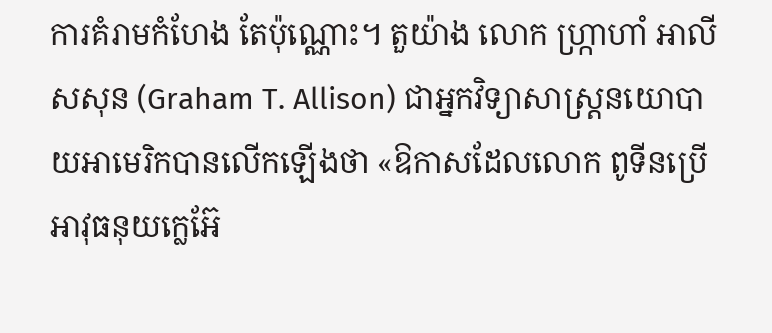ការគំរាមកំហែង តែប៉ុណ្ណោះ។ តួយ៉ាង លោក ហ្ក្រាហាំ អាលីសសុន (Graham T. Allison) ជាអ្នកវិទ្យាសាស្ត្រនយោបាយអាមេរិកបានលើកឡើងថា «ឱកាសដែលលោក ពូទីនប្រើអាវុធនុយក្លេអ៊ែ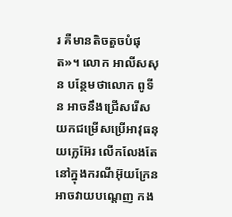រ គឺមានតិចតួចបំផុត»។ លោក អាលីសសុន បន្ថែមថាលោក ពូទីន អាចនឹងជ្រើសរើសយកជម្រើសប្រើអាវុធនុយក្លេអ៊ែរ លើកលែងតែនៅក្នុងករណីអ៊ុយក្រែនអាចវាយបណ្ដេញ កង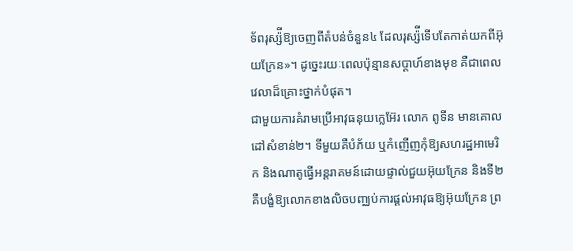ទ័ពរុស្ស៉ីឱ្យចេញពីតំបន់ចំនួន៤ ដែលរុស្ស៉ីទើបតែកាត់យកពីអ៊ុយក្រែន»។ ដូច្នេះរយៈពេលប៉ុន្មានសប្ដាហ៍ខាងមុខ គឺជាពេលវេលាដ៏គ្រោះថ្នាក់បំផុត។
ជាមួយការគំរាមប្រើអាវុធនុយក្លេអ៊ែរ លោក ពូទីន មានគោលដៅសំខាន់២។ ទីមួយគឺបំភ័យ ឬកំញើញកុំឱ្យសហរដ្ឋអាមេរិក និងណាតូធ្វើអន្តរាគមន៍ដោយផ្ទាល់ជួយអ៊ុយក្រែន និងទី២ គឺបង្ខំឱ្យលោកខាងលិចបញ្ឈប់ការផ្ដល់អាវុធឱ្យអ៊ុយក្រែន ព្រ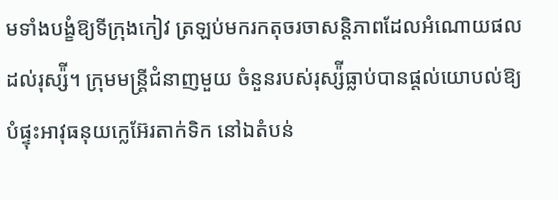មទាំងបង្ខំឱ្យទីក្រុងកៀវ ត្រឡប់មករកតុចរចាសន្តិភាពដែលអំណោយផលដល់រុស្ស៉ី។ ក្រុមមន្ត្រីជំនាញមួយ ចំនួនរបស់រុស្ស៉ីធ្លាប់បានផ្ដល់យោបល់ឱ្យបំផ្ទុះអាវុធនុយក្លេអ៊ែរតាក់ទិក នៅឯតំបន់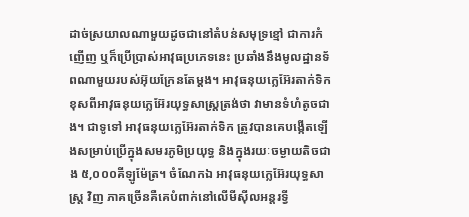ដាច់ស្រយាលណាមួយដូចជានៅតំបន់សមុទ្រខ្មៅ ជាការកំញើញ ឬក៏ប្រើប្រាស់អាវុធប្រភេទនេះ ប្រឆាំងនឹងមូលដ្ឋានទ័ពណាមួយរបស់អ៊ុយក្រែនតែម្ដង។ អាវុធនុយក្លេអ៊ែរតាក់ទិកខុសពីអាវុធនុយក្លេអ៊ែរយុទ្ធសាស្រ្តត្រង់ថា វាមានទំហំតូចជាង។ ជាទូទៅ អាវុធនុយក្លេអ៊ែរតាក់ទិក ត្រូវបានគេបង្កើតឡើងសម្រាប់ប្រើក្នុងសមរភូមិប្រយុទ្ធ និងក្នុងរយៈចម្ងាយតិចជាង ៥,០០០គីឡូម៉ែត្រ។ ចំណែកឯ អាវុធនុយក្លេអ៊ែរយុទ្ធសាស្រ្ត វិញ ភាគច្រើនគឺគេបំពាក់នៅលើមីស៊ីលអន្តរទ្វី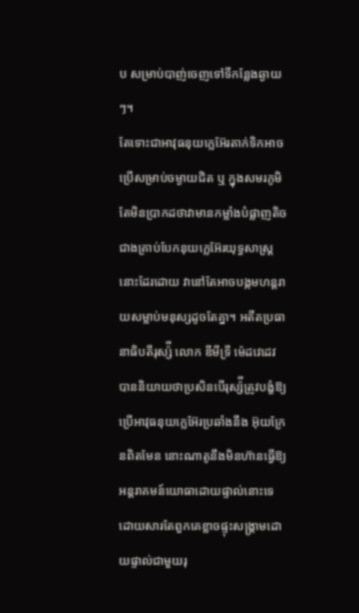ប សម្រាប់បាញ់ចេញទៅទីកន្លែងឆ្ងាយៗ។
តែទោះជាអាវុធនុយក្លេអ៊ែរតាក់ទិកអាចប្រើសម្រាប់ចម្ងាយជិត ឬ ក្នុងសមរភូមិ តែមិនប្រាកដថាវាមានកម្លាំងបំផ្លាញតិចជាងគ្រាប់បែកនុយក្លេអ៊ែរយុទ្ធសាស្រ្ត នោះដែរដោយ វានៅតែអាចបង្កមហន្តរាយសម្លាប់មនុស្សដូចតែគ្នា។ អតីតប្រធានាធិបតីរុស្ស៉ី លោក ឌីមីទ្រី ម៉េដវេដេវ បាននិយាយថាប្រសិនបើរុស្ស៉ីត្រូវបង្ខំឱ្យប្រើអាវុធនុយក្លេអ៊ែរប្រឆាំងនឹង អ៊ុយក្រែនពិតមែន នោះណាតូនឹងមិនហ៊ានធ្វើឱ្យអន្តរាគមន៍យោធាដោយផ្ទាល់នោះទេ ដោយសារតែពួកគេខ្លាចផ្ទុះសង្រ្គាមដោយផ្ទាល់ជាមួយរុ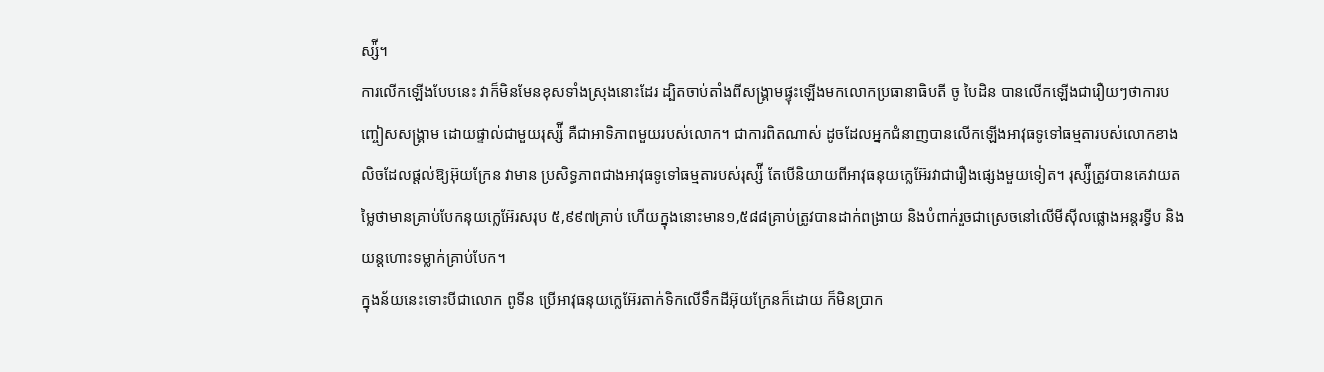ស្ស៉ី។
ការលើកឡើងបែបនេះ វាក៏មិនមែនខុសទាំងស្រុងនោះដែរ ដ្បិតចាប់តាំងពីសង្រ្គាមផ្ទុះឡើងមកលោកប្រធានាធិបតី ចូ បៃដិន បានលើកឡើងជារឿយៗថាការបញ្ចៀសសង្រ្គាម ដោយផ្ទាល់ជាមួយរុស្ស៉ី គឺជាអាទិភាពមួយរបស់លោក។ ជាការពិតណាស់ ដូចដែលអ្នកជំនាញបានលើកឡើងអាវុធទូទៅធម្មតារបស់លោកខាងលិចដែលផ្ដល់ឱ្យអ៊ុយក្រែន វាមាន ប្រសិទ្ធភាពជាងអាវុធទូទៅធម្មតារបស់រុស្ស៉ី តែបើនិយាយពីអាវុធនុយក្លេអ៊ែរវាជារឿងផ្សេងមួយទៀត។ រុស្ស៉ីត្រូវបានគេវាយតម្លៃថាមានគ្រាប់បែកនុយក្លេអ៊ែរសរុប ៥,៩៩៧គ្រាប់ ហើយក្នុងនោះមាន១,៥៨៨គ្រាប់ត្រូវបានដាក់ពង្រាយ និងបំពាក់រួចជាស្រេចនៅលើមីស៊ីលផ្លោងអន្តរទ្វីប និងយន្ដហោះទម្លាក់គ្រាប់បែក។
ក្នុងន័យនេះទោះបីជាលោក ពូទីន ប្រើអាវុធនុយក្លេអ៊ែរតាក់ទិកលើទឹកដីអ៊ុយក្រែនក៏ដោយ ក៏មិនប្រាក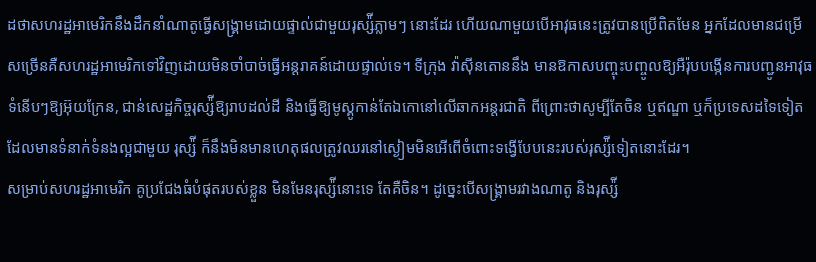ដថាសហរដ្ឋអាមេរិកនឹងដឹកនាំណាតូធ្វើសង្រ្គាមដោយផ្ទាល់ជាមួយរុស្ស៉ីភ្លាមៗ នោះដែរ ហើយណាមួយបើអាវុធនេះត្រូវបានប្រើពិតមែន អ្នកដែលមានជម្រើសច្រើនគឺសហរដ្ឋអាមេរិកទៅវិញដោយមិនចាំបាច់ធ្វើអន្តរាគន៍ដោយផ្ទាល់ទេ។ ទីក្រុង វ៉ាស៊ីនតោននឹង មានឱកាសបញ្ចុះបញ្ចូលឱ្យអឺរ៉ុបបង្កើនការបញ្ជូនអាវុធទំនើបៗឱ្យអ៊ុយក្រែន, ជាន់សេដ្ឋកិច្ចរុស្ស៉ីឱ្យរាបដល់ដី និងធ្វើឱ្យមូស្គូកាន់តែឯកោនៅលើឆាកអន្តរជាតិ ពីព្រោះថាសូម្បីតែចិន ឬឥណ្ឌា ឬក៏ប្រទេសដទៃទៀតដែលមានទំនាក់ទំនងល្អជាមួយ រុស្ស៉ី ក៏នឹងមិនមានហេតុផលត្រូវឈរនៅស្ងៀមមិនអើពើចំពោះទង្វើបែបនេះរបស់រុស្ស៉ីទៀតនោះដែរ។
សម្រាប់សហរដ្ឋអាមេរិក គូប្រជែងធំបំផុតរបស់ខ្លួន មិនមែនរុស្ស៉ីនោះទេ តែគឺចិន។ ដូច្នេះបើសង្រ្គាមរវាងណាតូ និងរុស្ស៉ី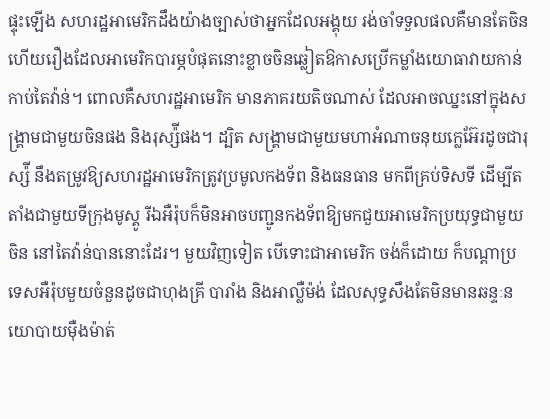ផ្ទុះឡើង សហរដ្ឋអាមេរិកដឹងយ៉ាងច្បាស់ថាអ្នកដែលអង្គុយ រង់ចាំទទួលផលគឺមានតែចិន ហើយរឿងដែលអាមេរិកបារម្ភបំផុតនោះខ្លាចចិនឆ្លៀតឱកាសប្រើកម្លាំងយោធាវាយកាន់កាប់តៃវ៉ាន់។ ពោលគឺសហរដ្ឋអាមេរិក មានភាគរយតិចណាស់ ដែលអាចឈ្នះនៅក្នុងសង្រ្គាមជាមួយចិនផង និងរុស្ស៉ីផង។ ដ្បិត សង្រ្គាមជាមួយមហាអំណាចនុយក្លេអ៊ែរដូចជារុស្ស៉ី នឹងតម្រូវឱ្យសហរដ្ឋអាមេរិកត្រូវប្រមូលកងទ័ព និងធនធាន មកពីគ្រប់ទិសទី ដើម្បីតតាំងជាមួយទីក្រុងមូស្គូ រីឯអឺរ៉ុបក៏មិនអាចបញ្ជូនកងទ័ពឱ្យមកជួយអាមេរិកប្រយុទ្ធជាមួយចិន នៅតៃវ៉ាន់បាននោះដែរ។ មួយវិញទៀត បើទោះជាអាមេរិក ចង់ក៏ដោយ ក៏បណ្ដាប្រទេសអឺរ៉ុបមួយចំនួនដូចជាហុងគ្រី បារាំង និងអាល្លឺម៉ង់ ដែលសុទ្ធសឹងតែមិនមានឆន្ទៈនយោបាយម៉ឺងម៉ាត់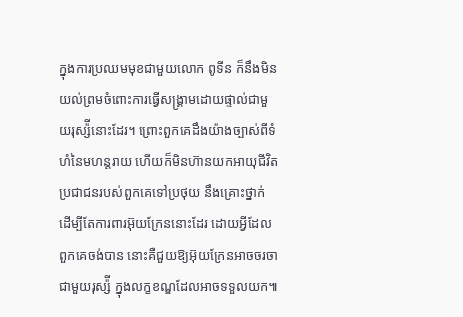ក្នុងការប្រឈមមុខជាមួយលោក ពូទីន ក៏នឹងមិន យល់ព្រមចំពោះការធ្វើសង្រ្គាមដោយផ្ទាល់ជាមួយរុស្ស៉ីនោះដែរ។ ព្រោះពួកគេដឹងយ៉ាងច្បាស់ពីទំហំនៃមហន្តរាយ ហើយក៏មិនហ៊ានយកអាយុជីវិតប្រជាជនរបស់ពួកគេទៅប្រថុយ នឹងគ្រោះថ្នាក់ ដើម្បីតែការពារអ៊ុយក្រែននោះដែរ ដោយអ្វីដែលពួកគេចង់បាន នោះគឺជួយឱ្យអ៊ុយក្រែនអាចចរចាជាមួយរុស្ស៉ី ក្នុងលក្ខខណ្ឌដែលអាចទទួលយក៕